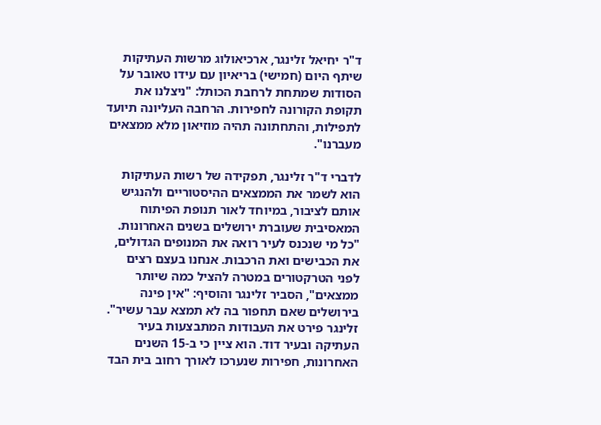ד"ר יחיאל זלינגר, ארכיאולוג מרשות העתיקות שיתף היום (חמישי) בריאיון עם עידו טאובר על הסודות שמתחת לרחבת הכותל: "ניצלנו את תקופת הקורונה לחפירות. הרחבה העליונה תיועד לתפילות, והתחתונה תהיה מוזיאון מלא ממצאים מעברנו".

לדברי ד"ר זלינגר, תפקידה של רשות העתיקות הוא לשמר את הממצאים ההיסטוריים ולהנגיש אותם לציבור, במיוחד לאור תנופת הפיתוח המאסיבית שעוברת ירושלים בשנים האחרונות. "כל מי שנכנס לעיר רואה את המנופים הגדולים, את הכבישים ואת הרכבות. אנחנו בעצם רצים לפני הטרקטורים במטרה להציל כמה שיותר ממצאים", הסביר זלינגר והוסיף: "אין פינה בירושלים שאם תחפור בה לא תמצא עבר עשיר".
זלינגר פירט את העבודות המתבצעות בעיר העתיקה ובעיר דוד. הוא ציין כי ב-15 השנים האחרונות, חפירות שנערכו לאורך רחוב בית הבד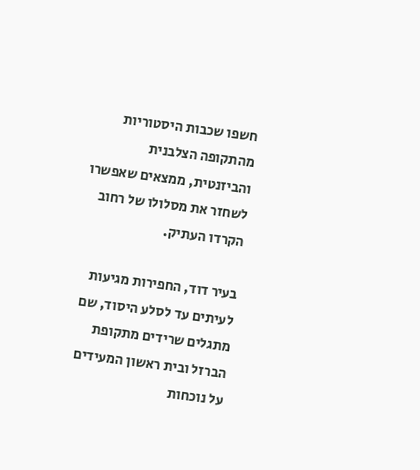חשפו שכבות היסטוריות מהתקופה הצלבנית והביזנטית, ממצאים שאפשרו לשחזר את מסלולו של רחוב הקרדו העתיק.

בעיר דוד, החפירות מגיעות לעיתים עד לסלע היסוד, שם מתגלים שרידים מתקופת הברזל ובית ראשון המעידים על נוכחות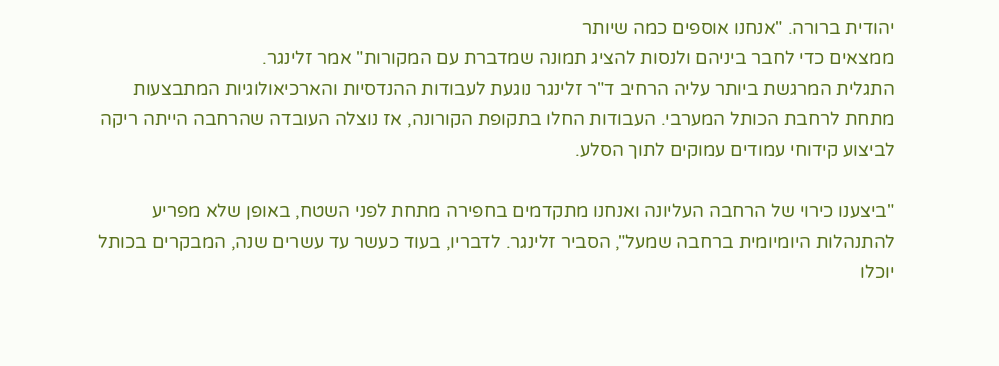יהודית ברורה. "אנחנו אוספים כמה שיותר
ממצאים כדי לחבר ביניהם ולנסות להציג תמונה שמדברת עם המקורות" אמר זלינגר.
התגלית המרגשת ביותר עליה הרחיב ד"ר זלינגר נוגעת לעבודות ההנדסיות והארכיאולוגיות המתבצעות מתחת לרחבת הכותל המערבי. העבודות החלו בתקופת הקורונה, אז נוצלה העובדה שהרחבה הייתה ריקה לביצוע קידוחי עמודים עמוקים לתוך הסלע.

"ביצענו כירוי של הרחבה העליונה ואנחנו מתקדמים בחפירה מתחת לפני השטח, באופן שלא מפריע להתנהלות היומיומית ברחבה שמעל", הסביר זלינגר. לדבריו, בעוד כעשר עד עשרים שנה, המבקרים בכותל יוכלו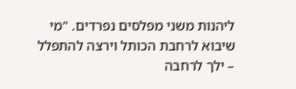ליהנות משני מפלסים נפרדים. "מי שיבוא לרחבת הכותל וירצה להתפלל – ילך לרחבה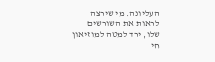העליונה. מי שירצה לראות את השורשים שלו, ירד למטה למוזיאון חי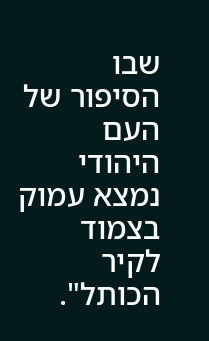שבו הסיפור של העם היהודי נמצא עמוק בצמוד לקיר הכותל".